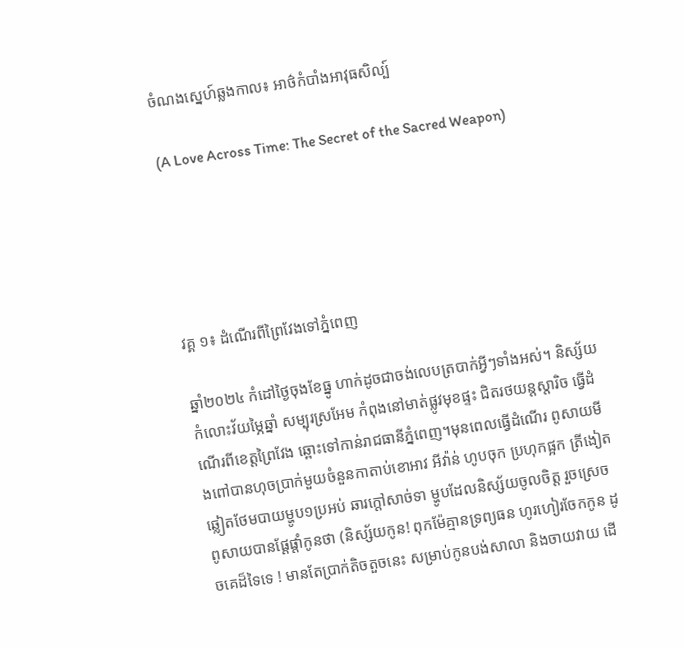ចំណងស្នេហ៍ឆ្លងកាល៖ អាថ៌កំបាំងអាវុធសិល្ប៍

(A Love Across Time: The Secret of the Sacred Weapon)





វគ្គ ១៖ ដំណើរពីព្រៃវែងទៅភ្នំពេញ

ឆ្នាំ២០២៤ កំដៅថ្ងៃចុងខែធ្នូ ហាក់ដូចជាចង់លេបត្របាក់អ្វីៗទាំងអស់។ និស្ស័យ កំលោះវ័យម្ភៃឆ្នាំ សម្បុរស្រអែម កំពុងនៅមាត់ផ្លូវមុខផ្ទះ ជិតរថយន្តស្តារិច ធ្វើដំណើរពីខេត្តព្រៃវែង ឆ្ពោះទៅកាន់រាជធានីភ្នំពេញ។មុនពេលធ្វើដំណើរ ពូសាយមីងពៅបានហុចប្រាក់មួយចំនួនកាតាប់ខោអាវ អីវ៉ាន់ ហូបចុក ប្រហុកផ្អក ត្រីងៀតឆ្លៀតថែមបាយម្ហូប១ប្រអប់ ឆារក្ដៅសាច់ទា ម្ហូបដែលនិស្ស័យចូលចិត្ត រួចស្រេច ពូសាយបានផ្ដែផ្ដាំកូនថា (និស្ស័យកូន! ពុកម៉ែគ្មានទ្រព្យធន ហូរហៀរចែកកូន ដូចគេដ៏ទៃទេ ! មានតែប្រាក់តិចតួចនេះ សម្រាប់កូនបង់សាលា និងចាយវាយ ដើ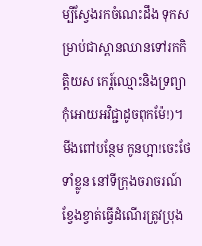ម្បីស្វែងរកចំណេះដឹង ទុកសម្រាប់ជាស្ពានឈានទៅរកកិត្តិយស កេរ្ត៍ឈ្មោះនិងទ្រព្យា កុំអោយអវិជ្ជាដូចពុកម៉ែ!)។ មីងពៅបន្ថែម កូនហ្អា!ចេះថែទាំខ្លូន នៅទីក្រុងចរាចរណ៍ខ្វែងខ្វាត់ធ្វើដំណើរត្រូវប្រុង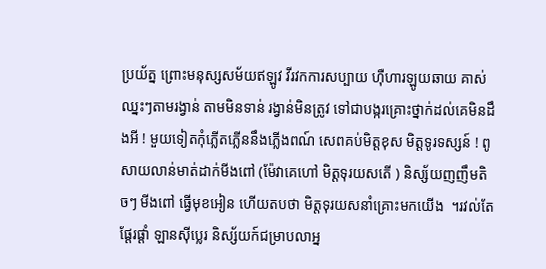ប្រយ័ត្ន ព្រោះមនុស្សសម័យឥឡូវ វីរវកការសប្បាយ ហ៊ឺហារឡូយឆាយ គាស់ឈ្នះៗតាមរង្វាន់ តាមមិនទាន់ រង្វាន់មិនត្រូវ ទៅជាបង្ករគ្រោះថ្នាក់ដល់គេមិនដឹងអី ! មួយទៀតកុំភ្លើតភ្លើននឹងភ្លើងពណ៍ សេពគប់មិត្តខុស មិត្តទូរទស្សន៍ ! ពូសាយលាន់មាត់ដាក់មីងពៅ (ម៉ែវាគេហៅ មិត្តទុរយសតើ ) និស្ស័យញញឹមតិចៗ មីងពៅ ធ្វើមុខអៀន ហើយតបថា មិត្តទុរយសនាំគ្រោះមកយើង  ។រវល់តែផ្ដែរផ្ដាំ ឡានស៊ីប្លេរ និស្ស័យក៍ជម្រាបលាអ្ន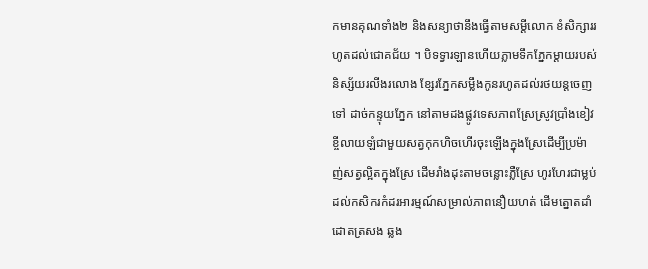កមានគុណទាំង២ និងសន្យាថានឹងធ្វើតាមសម្ដីលោក ខំសិក្សាររហូតដល់ជោគជ័យ ។ បិទទ្វារឡានហើយភ្លាមទឹកភ្នែកម្ដាយរបស់និស្ស័យរលីងរលោង ខ្សែរភ្នែកសម្លឹងកូនរហូតដល់រថយន្តចេញទៅ ដាច់កន្ទុយភ្នែក នៅតាមដងផ្លូវទេសភាពស្រែស្រូវប្រាំងខៀវខ្ចីលាយឡំជាមួយសត្វកុកហិចហើរចុះឡើងក្នុងស្រែដើម្បីប្រម៉ាញ់សត្វល្អិតក្នុងស្រែ ដើមរាំងដុះតាមចន្លោះភ្លឺស្រែ ហូរហែរជាម្លប់ដល់កសិករកំដរអារម្មណ៍សម្រាល់ភាពនឿយហត់ ដើមត្នោតដាំដោតត្រសង ឆ្លង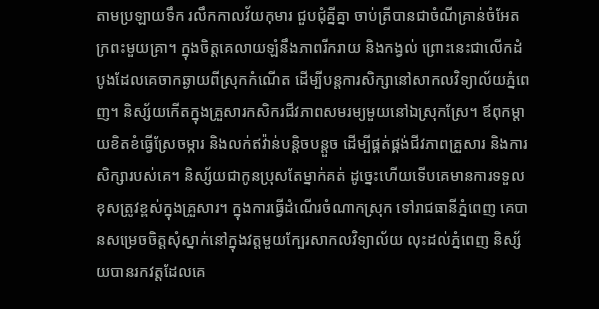តាមប្រឡាយទឹក រលឹកកាលវ័យកុមារ ជួបជុំគ្នីគ្នា ចាប់ត្រីបានជាចំណីគ្រាន់ចំអែតក្រពះមួយគ្រា។ ក្នុងចិត្តគេលាយឡំនឹងភាពរីករាយ និងកង្វល់ ព្រោះនេះជាលើកដំបូងដែលគេចាកឆ្ងាយពីស្រុកកំណើត ដើម្បីបន្តការសិក្សានៅសាកលវិទ្យាល័យភ្នំពេញ។ និស្ស័យកើតក្នុងគ្រួសារកសិករជីវភាពសមរម្យមួយនៅឯស្រុកស្រែ។ ឪពុកម្តាយខិតខំធ្វើស្រែចម្ការ និងលក់ឥវ៉ាន់បន្តិចបន្តួច ដើម្បីផ្គត់ផ្គង់ជីវភាពគ្រួសារ និងការសិក្សារបស់គេ។ និស្ស័យជាកូនប្រុសតែម្នាក់គត់ ដូច្នេះហើយទើបគេមានការទទួលខុសត្រូវខ្ពស់ក្នុងគ្រួសារ។ ក្នុងការធ្វើដំណើរចំណាកស្រុក ទៅរាជធានីភ្នំពេញ គេបានសម្រេចចិត្តសុំស្នាក់នៅក្នុងវត្តមួយក្បែរសាកលវិទ្យាល័យ លុះដល់ភ្នំពេញ និស្ស័យបានរកវត្តដែលគេ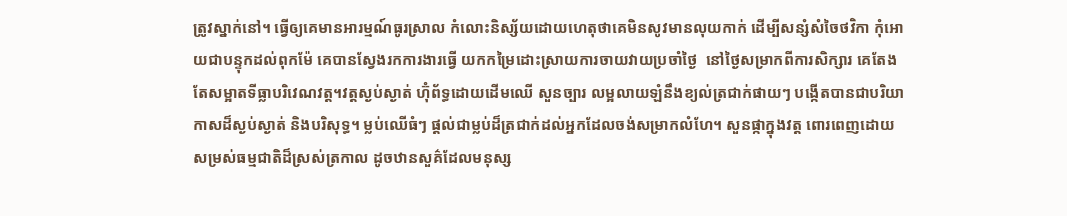ត្រូវស្នាក់នៅ។ ធ្វើឲ្យគេមានអារម្មណ៍ធូរស្រាល កំលោះនិស្ស័យដោយហេតុថាគេមិនសូវមានលុយកាក់ ដើម្បីសន្សំសំចៃថវិកា កុំអោយជាបន្ទុកដល់ពុកម៉ែ គេបានស្វែងរកការងារធ្វើ យកកម្រៃដោះស្រាយការចាយវាយប្រចាំថ្ងៃ  នៅថ្ងៃសម្រាកពីការសិក្សារ គេតែងតែសម្អាតទីធ្លាបរិវេណវត្ត។វត្តស្ងប់ស្ងាត់ ហ៊ុំព័ទ្ធដោយដើមឈើ សួនច្បារ លម្អលាយឡំនឹងខ្យល់ត្រជាក់ផាយៗ បង្កើតបានជាបរិយាកាសដ៏ស្ងប់ស្ងាត់ និងបរិសុទ្ធ។ ម្លប់ឈើធំៗ ផ្តល់ជាម្លប់ដ៏ត្រជាក់ដល់អ្នកដែលចង់សម្រាកលំហែ។ សួនផ្កាក្នុងវត្ត ពោរពេញដោយសម្រស់ធម្មជាតិដ៏ស្រស់ត្រកាល ដូចឋានសួគ៌ដែលមនុស្ស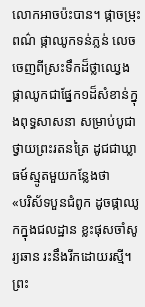លោកអាចប៉ះបាន។ ផ្កាចម្រុះពណ៌ ផ្កាឈូកទន់ភ្លន់ លេចចេញពីស្រះទឹកដ៏ថ្លាឈ្វេង ផ្កាឈូកជាផ្នែក១ដ៏សំខាន់ក្នុងពុទ្ធសាសនា សម្រាប់បូជាថ្វាយព្រះរតនត្រៃ ដូជជាឃ្លាធម៍ស្មូតមួយកន្លែងថា
«បរិស័ទបួនជំពូក ដូចផ្កាឈូកក្នុងជលដ្ឋាន ខ្លះផុសចាំសូរ្យឆាន រះនឹងរីកដោយរស្មី។ ព្រះ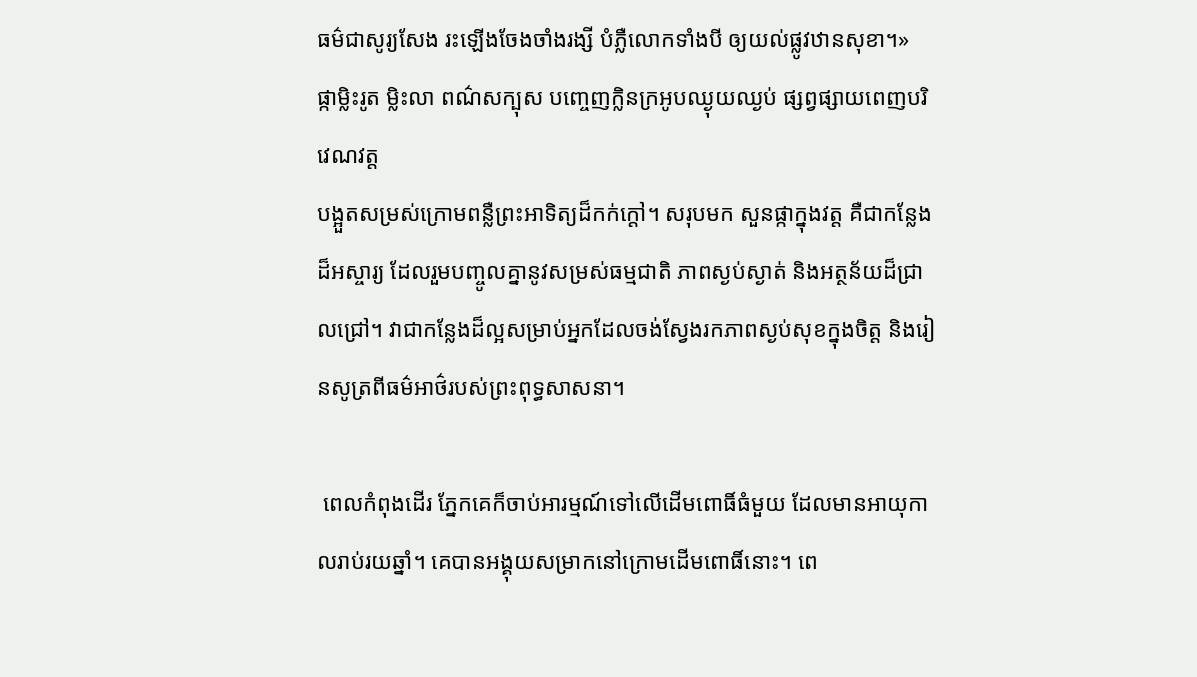ធម៌ជាសូរ្យសែង រះឡើងចែងចាំងរង្សី បំភ្លឺលោកទាំងបី ឲ្យយល់ផ្លូវឋានសុខា។»
ផ្កាម្លិះរូត ម្លិះលា ពណ៌សក្បុស បញ្ចេញក្លិនក្រអូបឈ្ងុយឈ្ងប់ ផ្សព្វផ្សាយពេញបរិវេណវត្ត
បង្អួតសម្រស់ក្រោមពន្លឺព្រះអាទិត្យដ៏កក់ក្តៅ។ សរុបមក សួនផ្កាក្នុងវត្ត គឺជាកន្លែងដ៏អស្ចារ្យ ដែលរួមបញ្ចូលគ្នានូវសម្រស់ធម្មជាតិ ភាពស្ងប់ស្ងាត់ និងអត្ថន័យដ៏ជ្រាលជ្រៅ។ វាជាកន្លែងដ៏ល្អសម្រាប់អ្នកដែលចង់ស្វែងរកភាពស្ងប់សុខក្នុងចិត្ត និងរៀនសូត្រពីធម៌អាថ៌របស់ព្រះពុទ្ធសាសនា។

 ពេលកំពុងដើរ ភ្នែកគេក៏ចាប់អារម្មណ៍ទៅលើដើមពោធិ៍ធំមួយ ដែលមានអាយុកាលរាប់រយឆ្នាំ។ គេបានអង្គុយសម្រាកនៅក្រោមដើមពោធិ៍នោះ។ ពេ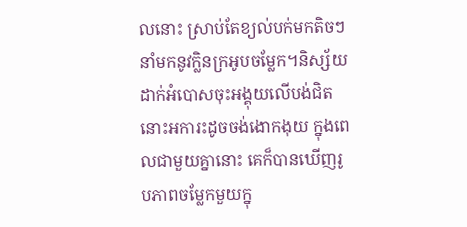លនោះ ស្រាប់តែខ្យល់បក់មកតិចៗ នាំមកនូវក្លិនក្រអូបចម្លែក។និស្ស័យដាក់អំបោសចុះអង្គុយលើបង់ជិតនោះអការះដូចចង់ងោកងុយ ក្នុងពេលជាមួយគ្នានោះ គេក៏បានឃើញរូបភាពចម្លែកមួយក្នុ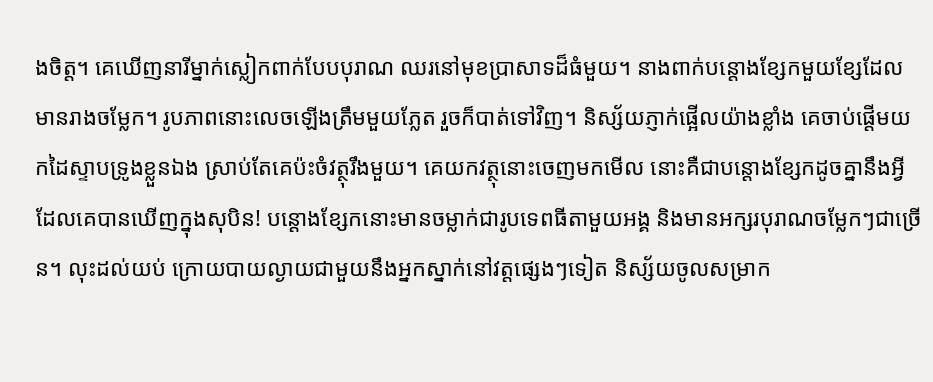ងចិត្ត។ គេឃើញនារីម្នាក់ស្លៀកពាក់បែបបុរាណ ឈរនៅមុខប្រាសាទដ៏ធំមួយ។ នាងពាក់បន្តោងខ្សែកមួយខ្សែដែលមានរាងចម្លែក។ រូបភាពនោះលេចឡើងត្រឹមមួយភ្លែត រួចក៏បាត់ទៅវិញ។ និស្ស័យភ្ញាក់ផ្អើលយ៉ាងខ្លាំង គេចាប់ផ្តើមយកដៃស្ទាបទ្រូងខ្លួនឯង ស្រាប់តែគេប៉ះចំវត្ថុរឹងមួយ។ គេយកវត្ថុនោះចេញមកមើល នោះគឺជាបន្តោងខ្សែកដូចគ្នានឹងអ្វីដែលគេបានឃើញក្នុងសុបិន! បន្តោងខ្សែកនោះមានចម្លាក់ជារូបទេពធីតាមួយអង្គ និងមានអក្សរបុរាណចម្លែកៗជាច្រើន។ លុះដល់យប់ ក្រោយបាយល្ងាយជាមួយនឹងអ្នកស្នាក់នៅវត្តផ្សេងៗទៀត និស្ស័យចូលសម្រាក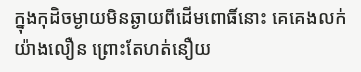ក្នុងកុដិចម្ងាយមិនឆ្ងាយពីដើមពោធិ៍នោះ គេគេងលក់យ៉ាងលឿន ព្រោះតែហត់នឿយ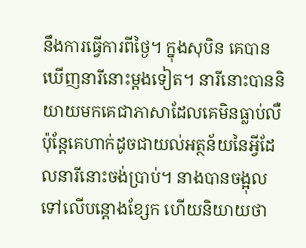នឹងការធ្វើការពីថ្ងៃ។ ក្នុងសុបិន គេបានឃើញនារីនោះម្តងទៀត។ នារីនោះបាននិយាយមកគេជាភាសាដែលគេមិនធ្លាប់លឺ ប៉ុន្តែគេហាក់ដូចជាយល់អត្ថន័យនៃអ្វីដែលនារីនោះចង់ប្រាប់។ នាងបានចង្អុលទៅលើបន្តោងខ្សែក ហើយនិយាយថា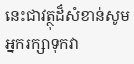នេះជាវត្ថុដ៏សំខាន់សូមអ្នករក្សាទុកវា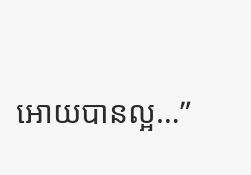អោយបានល្អ…”